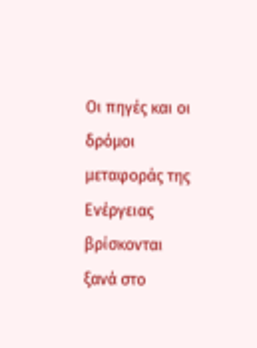Οι πηγές και οι δρόμοι μεταφοράς της Ενέργειας βρίσκονται ξανά στο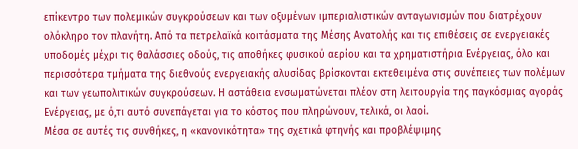επίκεντρο των πολεμικών συγκρούσεων και των οξυμένων ιμπεριαλιστικών ανταγωνισμών που διατρέχουν ολόκληρο τον πλανήτη. Από τα πετρελαϊκά κοιτάσματα της Μέσης Ανατολής και τις επιθέσεις σε ενεργειακές υποδομές μέχρι τις θαλάσσιες οδούς, τις αποθήκες φυσικού αερίου και τα χρηματιστήρια Ενέργειας, όλο και περισσότερα τμήματα της διεθνούς ενεργειακής αλυσίδας βρίσκονται εκτεθειμένα στις συνέπειες των πολέμων και των γεωπολιτικών συγκρούσεων. Η αστάθεια ενσωματώνεται πλέον στη λειτουργία της παγκόσμιας αγοράς Ενέργειας, με ό,τι αυτό συνεπάγεται για το κόστος που πληρώνουν, τελικά, οι λαοί.
Μέσα σε αυτές τις συνθήκες, η «κανονικότητα» της σχετικά φτηνής και προβλέψιμης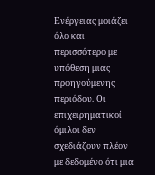Ενέργειας μοιάζει όλο και περισσότερο με υπόθεση μιας προηγούμενης περιόδου. Οι επιχειρηματικοί όμιλοι δεν σχεδιάζουν πλέον με δεδομένο ότι μια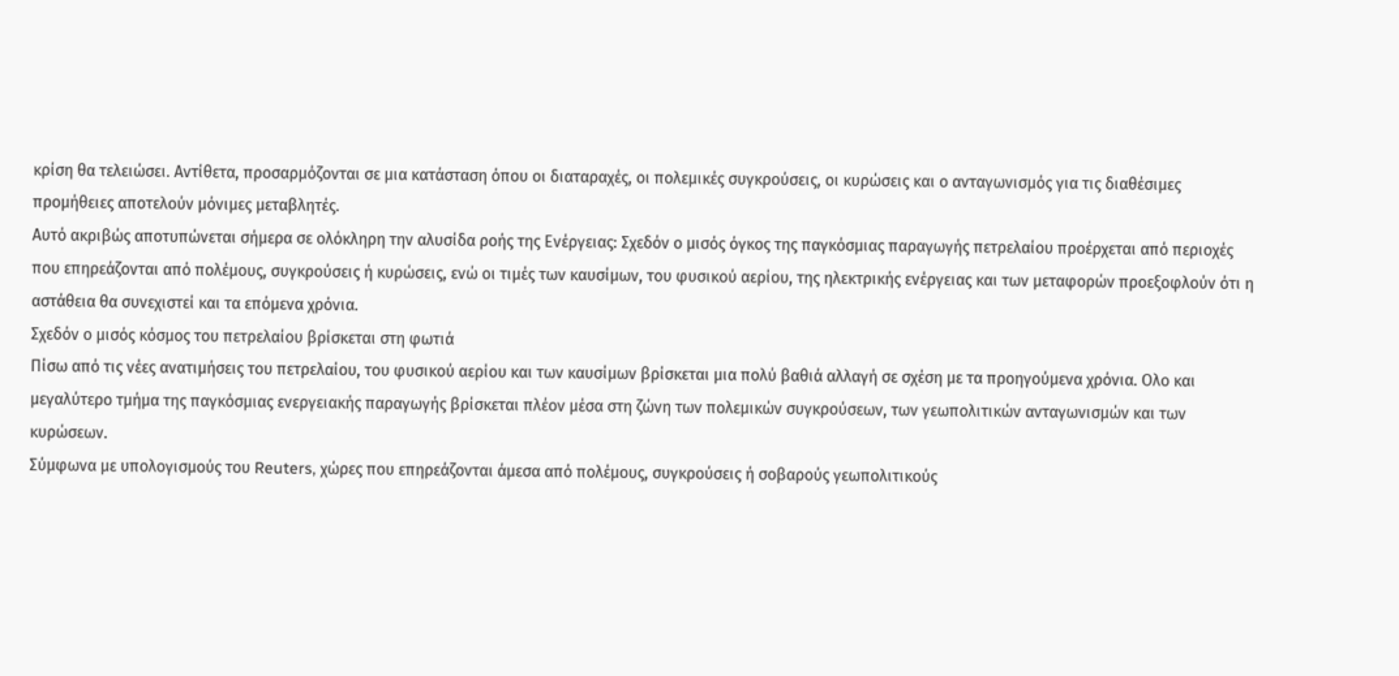κρίση θα τελειώσει. Αντίθετα, προσαρμόζονται σε μια κατάσταση όπου οι διαταραχές, οι πολεμικές συγκρούσεις, οι κυρώσεις και ο ανταγωνισμός για τις διαθέσιμες προμήθειες αποτελούν μόνιμες μεταβλητές.
Αυτό ακριβώς αποτυπώνεται σήμερα σε ολόκληρη την αλυσίδα ροής της Ενέργειας: Σχεδόν ο μισός όγκος της παγκόσμιας παραγωγής πετρελαίου προέρχεται από περιοχές που επηρεάζονται από πολέμους, συγκρούσεις ή κυρώσεις, ενώ οι τιμές των καυσίμων, του φυσικού αερίου, της ηλεκτρικής ενέργειας και των μεταφορών προεξοφλούν ότι η αστάθεια θα συνεχιστεί και τα επόμενα χρόνια.
Σχεδόν ο μισός κόσμος του πετρελαίου βρίσκεται στη φωτιά
Πίσω από τις νέες ανατιμήσεις του πετρελαίου, του φυσικού αερίου και των καυσίμων βρίσκεται μια πολύ βαθιά αλλαγή σε σχέση με τα προηγούμενα χρόνια. Ολο και μεγαλύτερο τμήμα της παγκόσμιας ενεργειακής παραγωγής βρίσκεται πλέον μέσα στη ζώνη των πολεμικών συγκρούσεων, των γεωπολιτικών ανταγωνισμών και των κυρώσεων.
Σύμφωνα με υπολογισμούς του Reuters, χώρες που επηρεάζονται άμεσα από πολέμους, συγκρούσεις ή σοβαρούς γεωπολιτικούς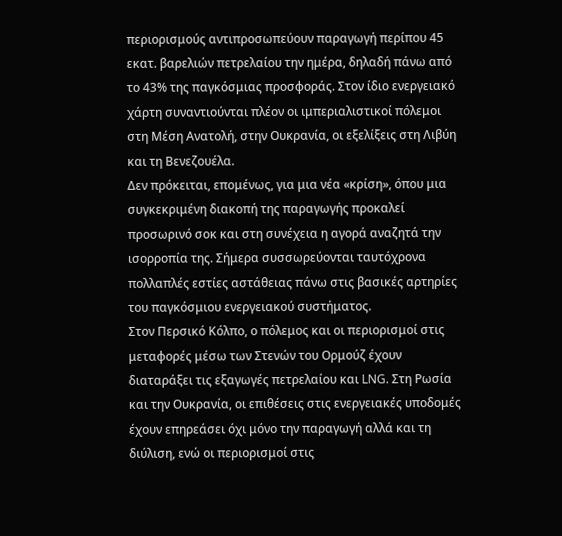περιορισμούς αντιπροσωπεύουν παραγωγή περίπου 45 εκατ. βαρελιών πετρελαίου την ημέρα, δηλαδή πάνω από το 43% της παγκόσμιας προσφοράς. Στον ίδιο ενεργειακό χάρτη συναντιούνται πλέον οι ιμπεριαλιστικοί πόλεμοι στη Μέση Ανατολή, στην Ουκρανία, οι εξελίξεις στη Λιβύη και τη Βενεζουέλα.
Δεν πρόκειται, επομένως, για μια νέα «κρίση», όπου μια συγκεκριμένη διακοπή της παραγωγής προκαλεί προσωρινό σοκ και στη συνέχεια η αγορά αναζητά την ισορροπία της. Σήμερα συσσωρεύονται ταυτόχρονα πολλαπλές εστίες αστάθειας πάνω στις βασικές αρτηρίες του παγκόσμιου ενεργειακού συστήματος.
Στον Περσικό Κόλπο, ο πόλεμος και οι περιορισμοί στις μεταφορές μέσω των Στενών του Ορμούζ έχουν διαταράξει τις εξαγωγές πετρελαίου και LNG. Στη Ρωσία και την Ουκρανία, οι επιθέσεις στις ενεργειακές υποδομές έχουν επηρεάσει όχι μόνο την παραγωγή αλλά και τη διύλιση, ενώ οι περιορισμοί στις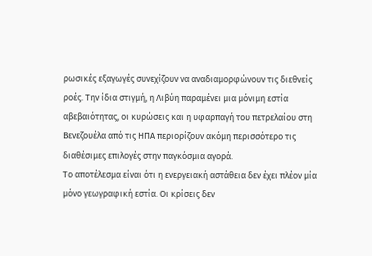ρωσικές εξαγωγές συνεχίζουν να αναδιαμορφώνουν τις διεθνείς ροές. Την ίδια στιγμή, η Λιβύη παραμένει μια μόνιμη εστία αβεβαιότητας, οι κυρώσεις και η υφαρπαγή του πετρελαίου στη Βενεζουέλα από τις ΗΠΑ περιορίζουν ακόμη περισσότερο τις διαθέσιμες επιλογές στην παγκόσμια αγορά.
Το αποτέλεσμα είναι ότι η ενεργειακή αστάθεια δεν έχει πλέον μία μόνο γεωγραφική εστία. Οι κρίσεις δεν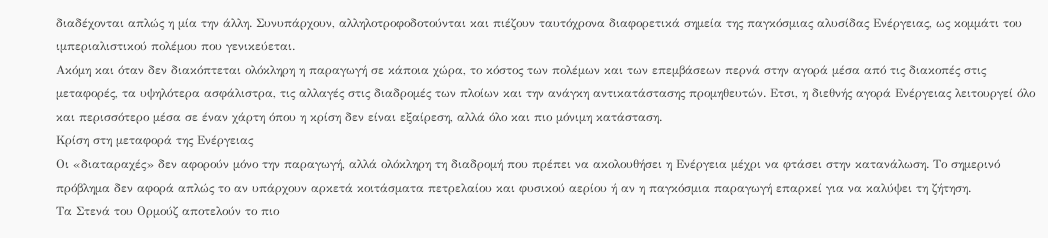διαδέχονται απλώς η μία την άλλη. Συνυπάρχουν, αλληλοτροφοδοτούνται και πιέζουν ταυτόχρονα διαφορετικά σημεία της παγκόσμιας αλυσίδας Ενέργειας, ως κομμάτι του ιμπεριαλιστικού πολέμου που γενικεύεται.
Ακόμη και όταν δεν διακόπτεται ολόκληρη η παραγωγή σε κάποια χώρα, το κόστος των πολέμων και των επεμβάσεων περνά στην αγορά μέσα από τις διακοπές στις μεταφορές, τα υψηλότερα ασφάλιστρα, τις αλλαγές στις διαδρομές των πλοίων και την ανάγκη αντικατάστασης προμηθευτών. Ετσι, η διεθνής αγορά Ενέργειας λειτουργεί όλο και περισσότερο μέσα σε έναν χάρτη όπου η κρίση δεν είναι εξαίρεση, αλλά όλο και πιο μόνιμη κατάσταση.
Κρίση στη μεταφορά της Ενέργειας
Οι «διαταραχές» δεν αφορούν μόνο την παραγωγή, αλλά ολόκληρη τη διαδρομή που πρέπει να ακολουθήσει η Ενέργεια μέχρι να φτάσει στην κατανάλωση. Το σημερινό πρόβλημα δεν αφορά απλώς το αν υπάρχουν αρκετά κοιτάσματα πετρελαίου και φυσικού αερίου ή αν η παγκόσμια παραγωγή επαρκεί για να καλύψει τη ζήτηση.
Τα Στενά του Ορμούζ αποτελούν το πιο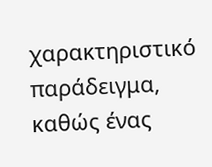χαρακτηριστικό παράδειγμα, καθώς ένας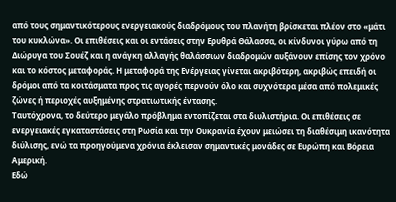από τους σημαντικότερους ενεργειακούς διαδρόμους του πλανήτη βρίσκεται πλέον στο «μάτι του κυκλώνα». Οι επιθέσεις και οι εντάσεις στην Ερυθρά Θάλασσα, οι κίνδυνοι γύρω από τη Διώρυγα του Σουέζ και η ανάγκη αλλαγής θαλάσσιων διαδρομών αυξάνουν επίσης τον χρόνο και το κόστος μεταφοράς. Η μεταφορά της Ενέργειας γίνεται ακριβότερη, ακριβώς επειδή οι δρόμοι από τα κοιτάσματα προς τις αγορές περνούν όλο και συχνότερα μέσα από πολεμικές ζώνες ή περιοχές αυξημένης στρατιωτικής έντασης.
Ταυτόχρονα, το δεύτερο μεγάλο πρόβλημα εντοπίζεται στα διυλιστήρια. Οι επιθέσεις σε ενεργειακές εγκαταστάσεις στη Ρωσία και την Ουκρανία έχουν μειώσει τη διαθέσιμη ικανότητα διύλισης, ενώ τα προηγούμενα χρόνια έκλεισαν σημαντικές μονάδες σε Ευρώπη και Βόρεια Αμερική.
Εδώ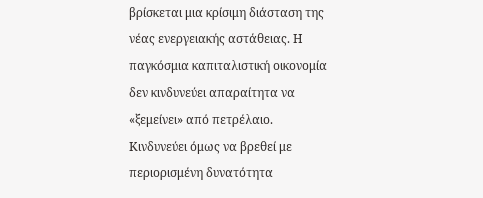βρίσκεται μια κρίσιμη διάσταση της νέας ενεργειακής αστάθειας. Η παγκόσμια καπιταλιστική οικονομία δεν κινδυνεύει απαραίτητα να «ξεμείνει» από πετρέλαιο. Κινδυνεύει όμως να βρεθεί με περιορισμένη δυνατότητα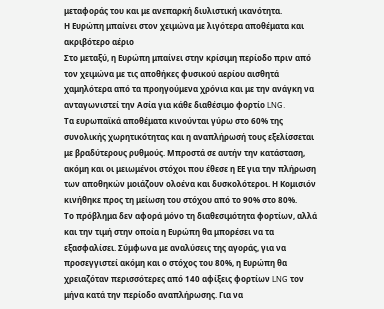μεταφοράς του και με ανεπαρκή διυλιστική ικανότητα.
Η Ευρώπη μπαίνει στον χειμώνα με λιγότερα αποθέματα και ακριβότερο αέριο
Στο μεταξύ, η Ευρώπη μπαίνει στην κρίσιμη περίοδο πριν από τον χειμώνα με τις αποθήκες φυσικού αερίου αισθητά χαμηλότερα από τα προηγούμενα χρόνια και με την ανάγκη να ανταγωνιστεί την Ασία για κάθε διαθέσιμο φορτίο LNG.
Τα ευρωπαϊκά αποθέματα κινούνται γύρω στο 60% της συνολικής χωρητικότητας και η αναπλήρωσή τους εξελίσσεται με βραδύτερους ρυθμούς. Μπροστά σε αυτήν την κατάσταση, ακόμη και οι μειωμένοι στόχοι που έθεσε η ΕΕ για την πλήρωση των αποθηκών μοιάζουν ολοένα και δυσκολότεροι. Η Κομισιόν κινήθηκε προς τη μείωση του στόχου από το 90% στο 80%.
Το πρόβλημα δεν αφορά μόνο τη διαθεσιμότητα φορτίων, αλλά και την τιμή στην οποία η Ευρώπη θα μπορέσει να τα εξασφαλίσει. Σύμφωνα με αναλύσεις της αγοράς, για να προσεγγιστεί ακόμη και ο στόχος του 80%, η Ευρώπη θα χρειαζόταν περισσότερες από 140 αφίξεις φορτίων LNG τον μήνα κατά την περίοδο αναπλήρωσης. Για να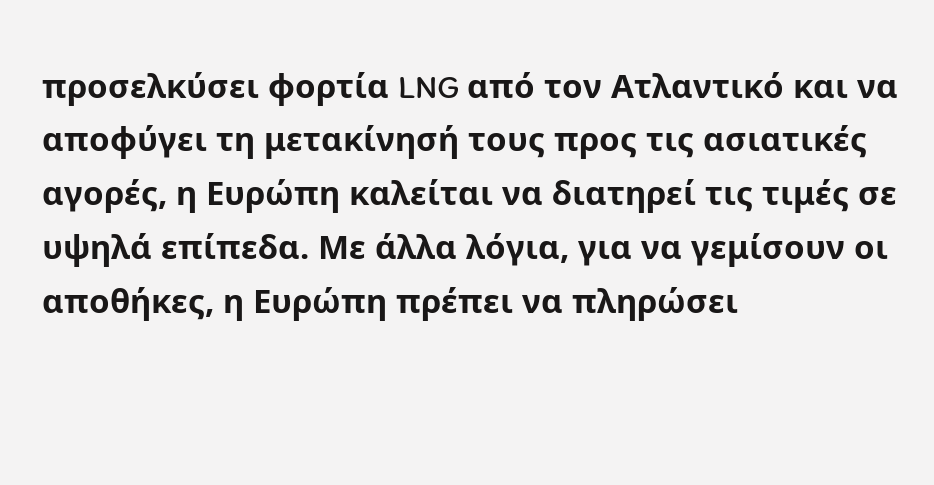προσελκύσει φορτία LNG από τον Ατλαντικό και να αποφύγει τη μετακίνησή τους προς τις ασιατικές αγορές, η Ευρώπη καλείται να διατηρεί τις τιμές σε υψηλά επίπεδα. Με άλλα λόγια, για να γεμίσουν οι αποθήκες, η Ευρώπη πρέπει να πληρώσει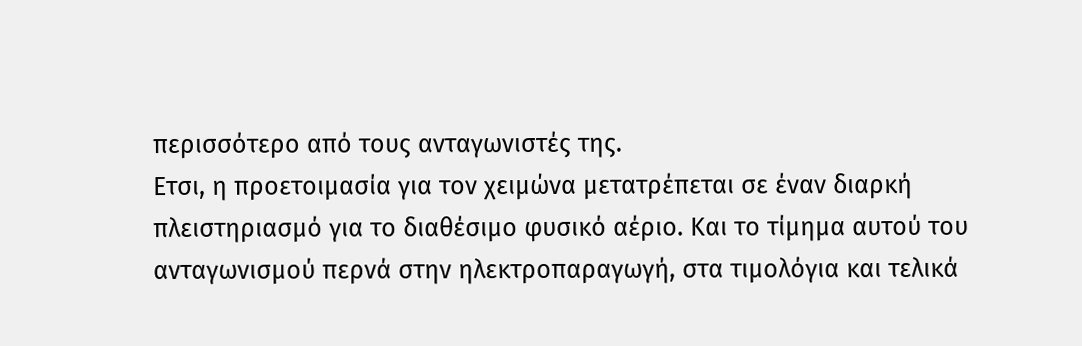περισσότερο από τους ανταγωνιστές της.
Ετσι, η προετοιμασία για τον χειμώνα μετατρέπεται σε έναν διαρκή πλειστηριασμό για το διαθέσιμο φυσικό αέριο. Και το τίμημα αυτού του ανταγωνισμού περνά στην ηλεκτροπαραγωγή, στα τιμολόγια και τελικά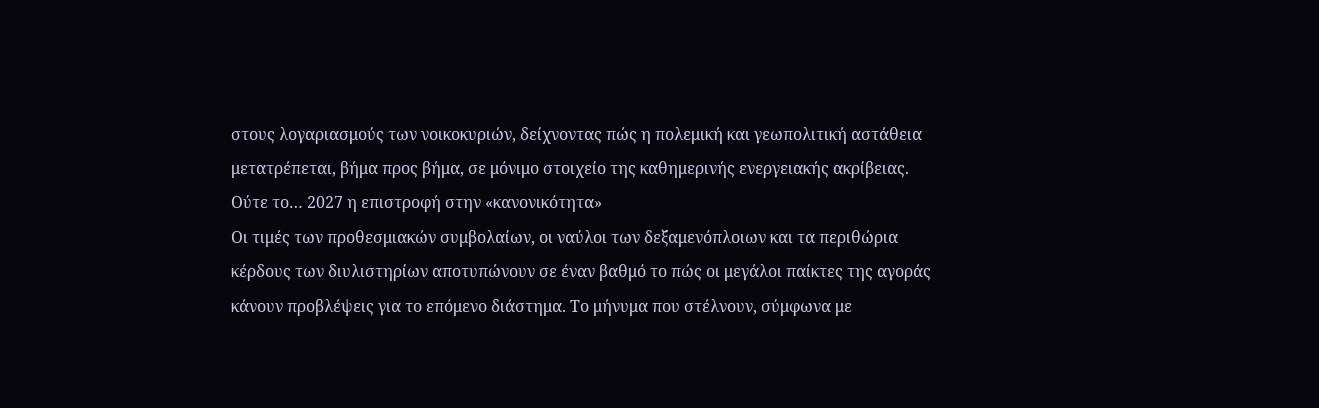στους λογαριασμούς των νοικοκυριών, δείχνοντας πώς η πολεμική και γεωπολιτική αστάθεια μετατρέπεται, βήμα προς βήμα, σε μόνιμο στοιχείο της καθημερινής ενεργειακής ακρίβειας.
Ούτε το… 2027 η επιστροφή στην «κανονικότητα»
Οι τιμές των προθεσμιακών συμβολαίων, οι ναύλοι των δεξαμενόπλοιων και τα περιθώρια κέρδους των διυλιστηρίων αποτυπώνουν σε έναν βαθμό το πώς οι μεγάλοι παίκτες της αγοράς κάνουν προβλέψεις για το επόμενο διάστημα. Το μήνυμα που στέλνουν, σύμφωνα με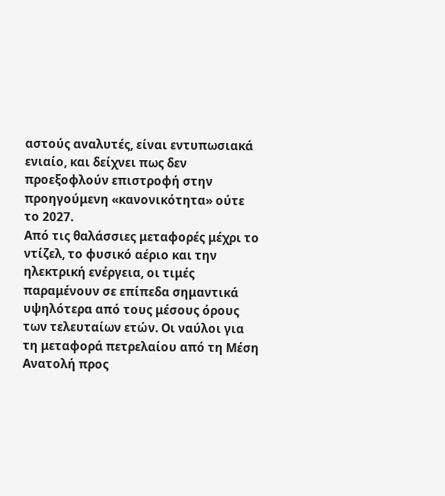αστούς αναλυτές, είναι εντυπωσιακά ενιαίο, και δείχνει πως δεν προεξοφλούν επιστροφή στην προηγούμενη «κανονικότητα» ούτε το 2027.
Από τις θαλάσσιες μεταφορές μέχρι το ντίζελ, το φυσικό αέριο και την ηλεκτρική ενέργεια, οι τιμές παραμένουν σε επίπεδα σημαντικά υψηλότερα από τους μέσους όρους των τελευταίων ετών. Οι ναύλοι για τη μεταφορά πετρελαίου από τη Μέση Ανατολή προς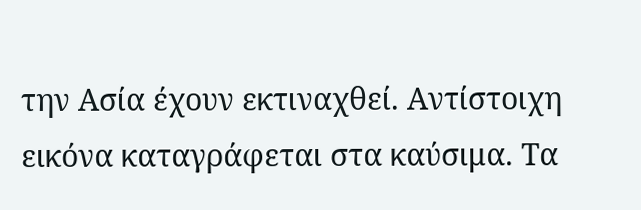την Ασία έχουν εκτιναχθεί. Αντίστοιχη εικόνα καταγράφεται στα καύσιμα. Τα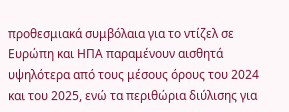προθεσμιακά συμβόλαια για το ντίζελ σε Ευρώπη και ΗΠΑ παραμένουν αισθητά υψηλότερα από τους μέσους όρους του 2024 και του 2025, ενώ τα περιθώρια διύλισης για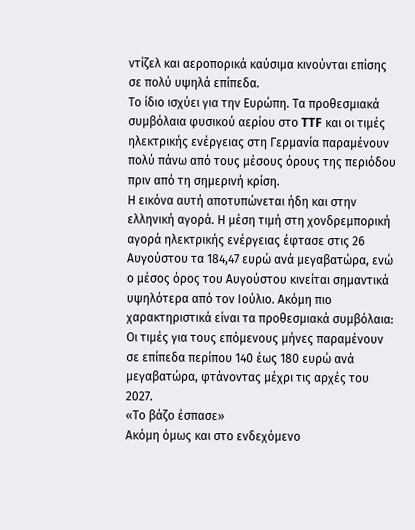ντίζελ και αεροπορικά καύσιμα κινούνται επίσης σε πολύ υψηλά επίπεδα.
Το ίδιο ισχύει για την Ευρώπη. Τα προθεσμιακά συμβόλαια φυσικού αερίου στο TTF και οι τιμές ηλεκτρικής ενέργειας στη Γερμανία παραμένουν πολύ πάνω από τους μέσους όρους της περιόδου πριν από τη σημερινή κρίση.
Η εικόνα αυτή αποτυπώνεται ήδη και στην ελληνική αγορά. Η μέση τιμή στη χονδρεμπορική αγορά ηλεκτρικής ενέργειας έφτασε στις 26 Αυγούστου τα 184,47 ευρώ ανά μεγαβατώρα, ενώ ο μέσος όρος του Αυγούστου κινείται σημαντικά υψηλότερα από τον Ιούλιο. Ακόμη πιο χαρακτηριστικά είναι τα προθεσμιακά συμβόλαια: Οι τιμές για τους επόμενους μήνες παραμένουν σε επίπεδα περίπου 140 έως 180 ευρώ ανά μεγαβατώρα, φτάνοντας μέχρι τις αρχές του 2027.
«Το βάζο έσπασε»
Ακόμη όμως και στο ενδεχόμενο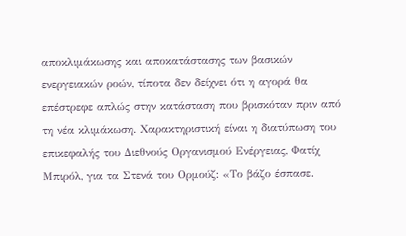αποκλιμάκωσης και αποκατάστασης των βασικών ενεργειακών ροών, τίποτα δεν δείχνει ότι η αγορά θα επέστρεφε απλώς στην κατάσταση που βρισκόταν πριν από τη νέα κλιμάκωση. Χαρακτηριστική είναι η διατύπωση του επικεφαλής του Διεθνούς Οργανισμού Ενέργειας, Φατίχ Μπιρόλ, για τα Στενά του Ορμούζ: «Το βάζο έσπασε.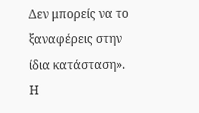Δεν μπορείς να το ξαναφέρεις στην ίδια κατάσταση».
Η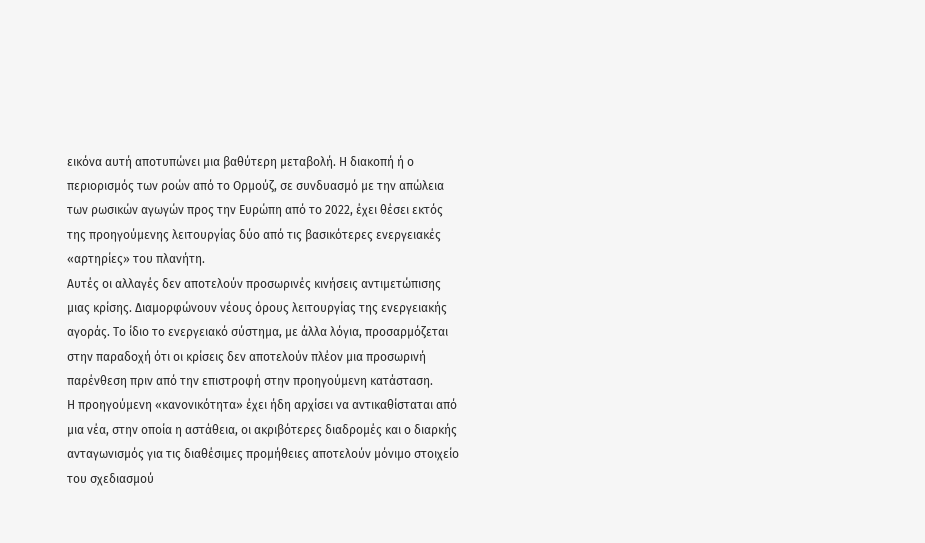εικόνα αυτή αποτυπώνει μια βαθύτερη μεταβολή. Η διακοπή ή ο περιορισμός των ροών από το Ορμούζ, σε συνδυασμό με την απώλεια των ρωσικών αγωγών προς την Ευρώπη από το 2022, έχει θέσει εκτός της προηγούμενης λειτουργίας δύο από τις βασικότερες ενεργειακές «αρτηρίες» του πλανήτη.
Αυτές οι αλλαγές δεν αποτελούν προσωρινές κινήσεις αντιμετώπισης μιας κρίσης. Διαμορφώνουν νέους όρους λειτουργίας της ενεργειακής αγοράς. Το ίδιο το ενεργειακό σύστημα, με άλλα λόγια, προσαρμόζεται στην παραδοχή ότι οι κρίσεις δεν αποτελούν πλέον μια προσωρινή παρένθεση πριν από την επιστροφή στην προηγούμενη κατάσταση.
Η προηγούμενη «κανονικότητα» έχει ήδη αρχίσει να αντικαθίσταται από μια νέα, στην οποία η αστάθεια, οι ακριβότερες διαδρομές και ο διαρκής ανταγωνισμός για τις διαθέσιμες προμήθειες αποτελούν μόνιμο στοιχείο του σχεδιασμού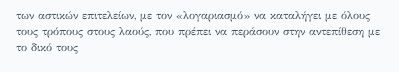των αστικών επιτελείων, με τον «λογαριασμό» να καταλήγει με όλους τους τρόπους στους λαούς, που πρέπει να περάσουν στην αντεπίθεση με το δικό τους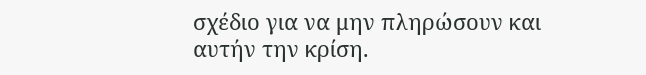σχέδιο για να μην πληρώσουν και αυτήν την κρίση.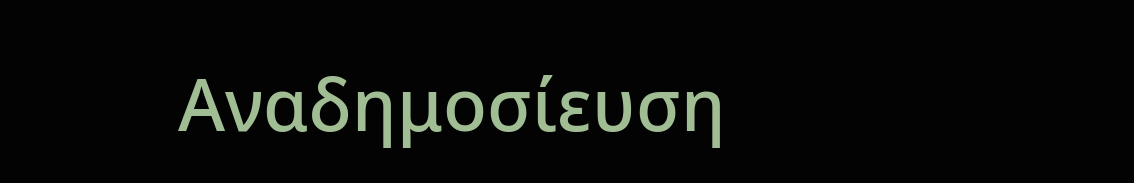Αναδημοσίευση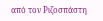από τον Ριζοσπάστη